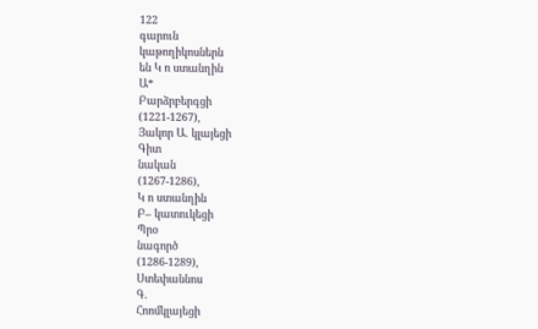122
գարուն
կաթողիկոսներն
են Կ ո ստանղին
Ա*
Բարձրբերգցի
(1221-1267),
Յակոր Ա. կլայեցի
Գիտ
նական
(1267-1286),
Կ ո ստանղին
Բ– կատուկեցի
Պրօ
նագործ
(1286-1289),
Ստեփաննոս
Գ.
Հոոմկլայեցի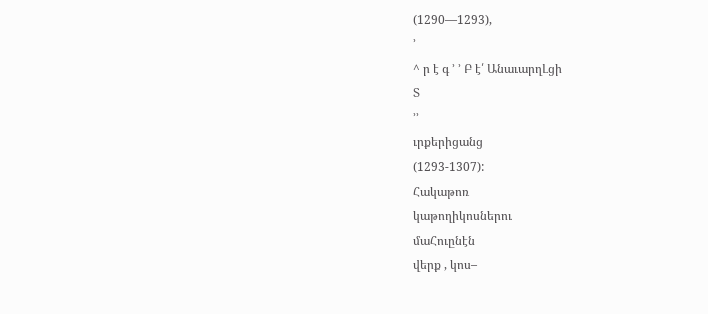(1290—1293),
՚
^ ր է գ ՚ ՚ Բ է՛ ԱնաւարղԼցի
Տ
՚՚
ւրքերիցանց
(1293-1307):
Հակաթոռ
կաթողիկոսներու
մաՀուընէն
վերք , կոս–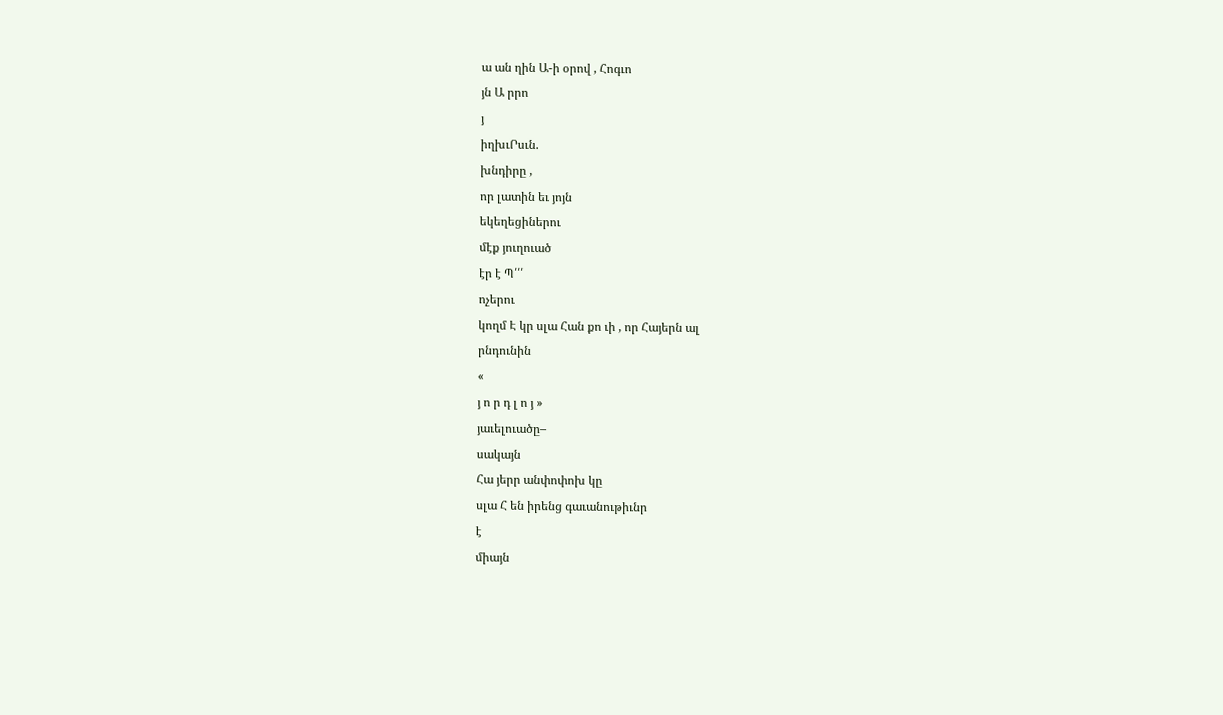ա ան ղին Ա-ի օրով , Հոգւո
յն Ա րրո
յ
իղխւՐսւն.
խնդիրը ,
որ լատին եւ յոյն
եկեղեցիներու
մէք յուղուած
էր է Պ՛՛՛
ոչերու
կողմ Է կր սլա Հան քո ւի , որ Հայերն ալ
րնդունին
«
յ ո ր դ լ ո յ »
յաւելուածը–
սակայն
Հա յերր անփոփոխ կը
սլա Հ են իրենց գաւանութիւնր
է
միայն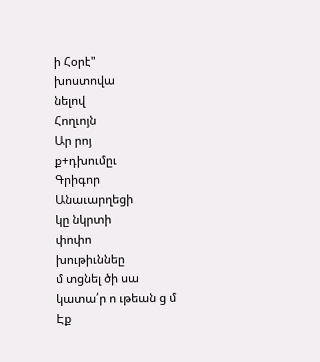ի Հօրէ"
խոստովա
նելով
Հողւոյն
Ար րոյ
ք+դխումըւ
Գրիգոր
Անաւարղեցի
կը նկրտի
փոփո
խութիւննեը
մ տցնել ծի սա կատա՛ր ո ւթեան ց մ Էք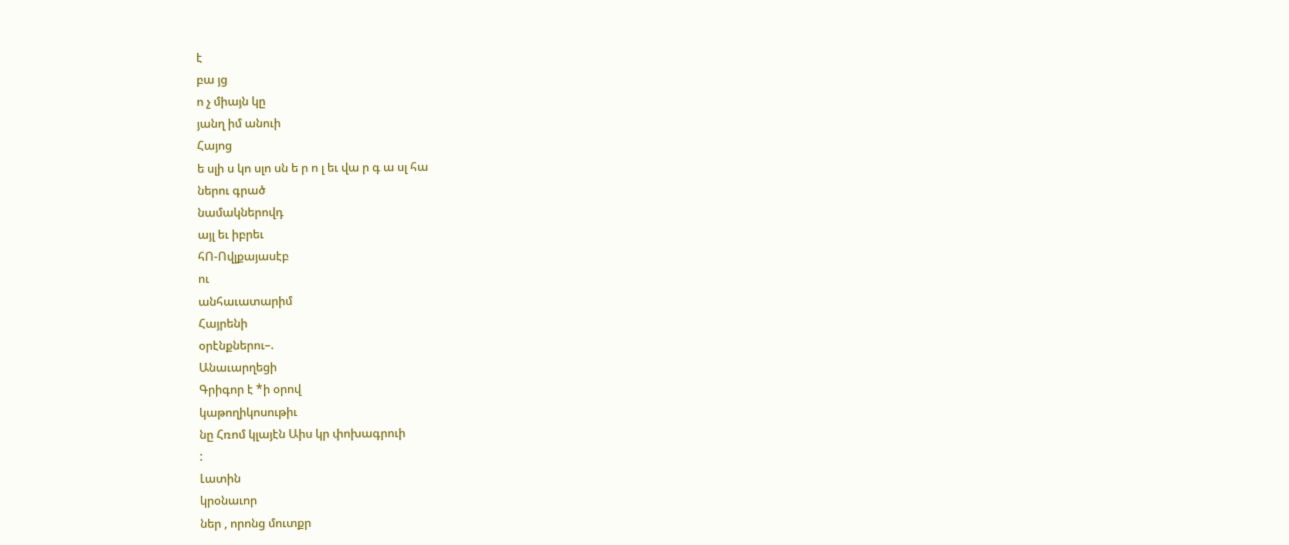է
բա յց
ո չ միայն կը
յանղ իմ անուի
Հայոց
ե սլի ս կո սլո սն ե ր ո լ եւ վա ր գ ա սլ հա
ներու գրած
նամակներովդ
այլ եւ իբրեւ
հՈ-Ովլքայասէբ
ու
անհաւատարիմ
Հայրենի
օրէնքներու–.
Անաւարղեցի
Գրիգոր է *ի օրով
կաթողիկոսութիւ
նը Հռոմ կլայէն Աիս կր փոխագրուի
:
Լատին
կրօնաւոր
ներ , որոնց մուտքր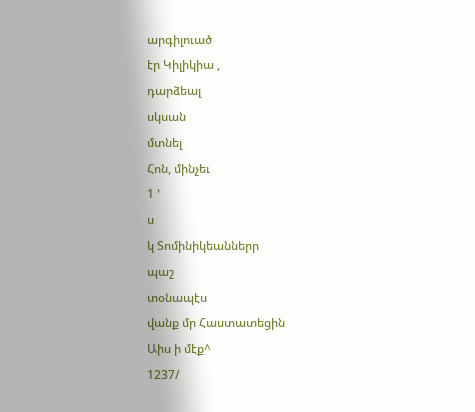արգիլուած
էր Կիլիկիա ,
դարձեալ
սկսան
մտնել
Հոն, մինչեւ
1 ՚
ս
կ Տոմինիկեաններր
պաշ
տօնապէս
վանք մր Հաստատեցին
Աիս ի մէք^
1237/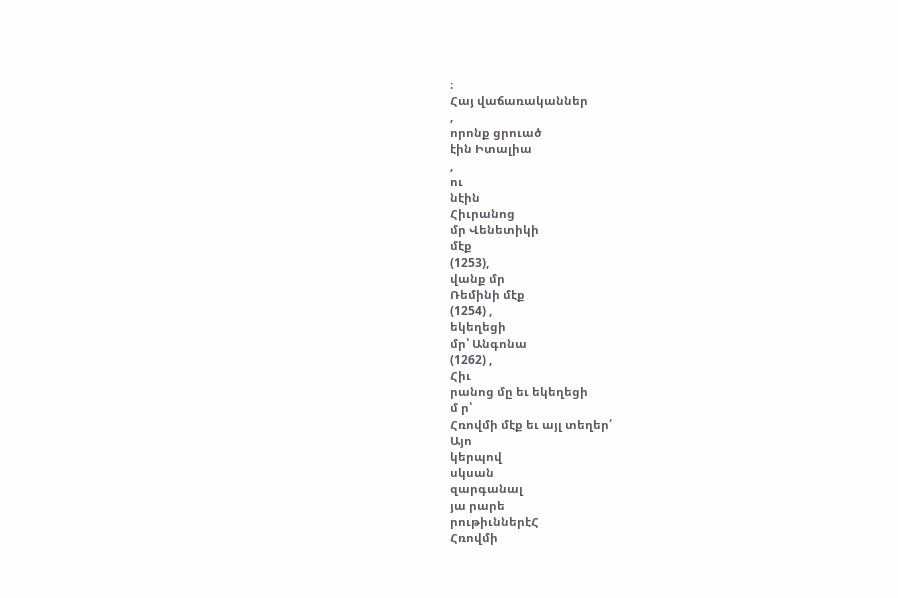։
Հայ վաճառականներ
,
որոնք ցրուած
էին Իտալիա
,
ու
նէին
Հիւրանոց
մր Վենետիկի
մէք
(1253),
վանք մր
Ռեմինի մէք
(1254) ,
եկեղեցի
մր՝ Անգոնա
(1262) ,
Հիւ
րանոց մը եւ եկեղեցի
մ ր՝
Հռովմի մէք եւ այլ տեղեր՛
Այո
կերպով
սկսան
զարգանալ
յա րարե
րութիւններէՀ
Հռովմի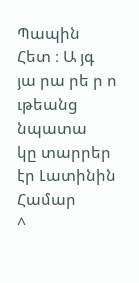Պապին Հետ ։ Ա յգ
յա րա րե ր ո ւթեանց
նպատա
կը տարրեր էր Լատինին
Համար
^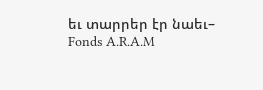եւ տարրեր էր նաեւ–
Fonds A.R.A.M